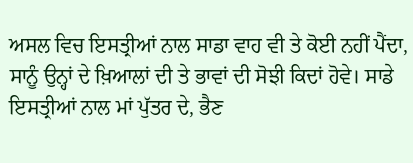ਅਸਲ ਵਿਚ ਇਸਤ੍ਰੀਆਂ ਨਾਲ ਸਾਡਾ ਵਾਹ ਵੀ ਤੇ ਕੋਈ ਨਹੀਂ ਪੈਂਦਾ, ਸਾਨੂੰ ਉਨ੍ਹਾਂ ਦੇ ਖ਼ਿਆਲਾਂ ਦੀ ਤੇ ਭਾਵਾਂ ਦੀ ਸੋਝੀ ਕਿਦਾਂ ਹੋਵੇ। ਸਾਡੇ ਇਸਤ੍ਰੀਆਂ ਨਾਲ ਮਾਂ ਪੁੱਤਰ ਦੇ, ਭੈਣ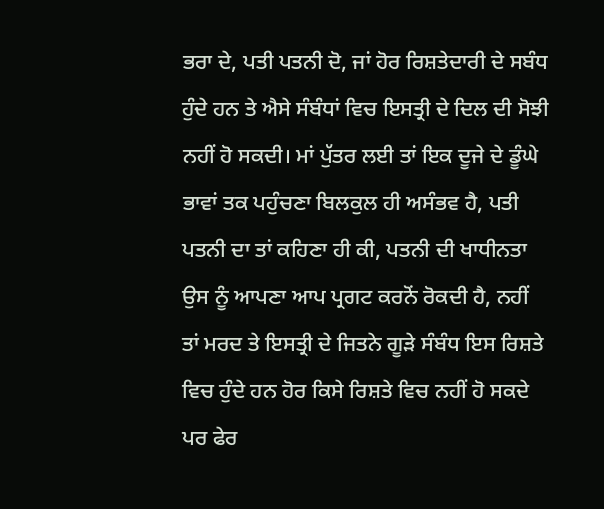ਭਰਾ ਦੇ, ਪਤੀ ਪਤਨੀ ਦੋ, ਜਾਂ ਹੋਰ ਰਿਸ਼ਤੇਦਾਰੀ ਦੇ ਸਬੰਧ ਹੁੰਦੇ ਹਨ ਤੇ ਐਸੇ ਸੰਬੰਧਾਂ ਵਿਚ ਇਸਤ੍ਰੀ ਦੇ ਦਿਲ ਦੀ ਸੋਝੀ ਨਹੀਂ ਹੋ ਸਕਦੀ। ਮਾਂ ਪੁੱਤਰ ਲਈ ਤਾਂ ਇਕ ਦੂਜੇ ਦੇ ਡੂੰਘੇ ਭਾਵਾਂ ਤਕ ਪਹੁੰਚਣਾ ਬਿਲਕੁਲ ਹੀ ਅਸੰਭਵ ਹੈ, ਪਤੀ ਪਤਨੀ ਦਾ ਤਾਂ ਕਹਿਣਾ ਹੀ ਕੀ, ਪਤਨੀ ਦੀ ਖਾਧੀਨਤਾ ਉਸ ਨੂੰ ਆਪਣਾ ਆਪ ਪ੍ਰਗਟ ਕਰਨੋਂ ਰੋਕਦੀ ਹੈ, ਨਹੀਂ ਤਾਂ ਮਰਦ ਤੇ ਇਸਤ੍ਰੀ ਦੇ ਜਿਤਨੇ ਗੂੜੇ ਸੰਬੰਧ ਇਸ ਰਿਸ਼ਤੇ ਵਿਚ ਹੁੰਦੇ ਹਨ ਹੋਰ ਕਿਸੇ ਰਿਸ਼ਤੇ ਵਿਚ ਨਹੀਂ ਹੋ ਸਕਦੇ ਪਰ ਫੇਰ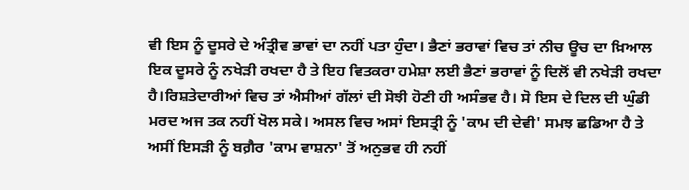ਵੀ ਇਸ ਨੂੰ ਦੂਸਰੇ ਦੇ ਅੰਤ੍ਰੀਵ ਭਾਵਾਂ ਦਾ ਨਹੀਂ ਪਤਾ ਹੁੰਦਾ। ਭੈਣਾਂ ਭਰਾਵਾਂ ਵਿਚ ਤਾਂ ਨੀਚ ਊਚ ਦਾ ਖ਼ਿਆਲ ਇਕ ਦੂਸਰੇ ਨੂੰ ਨਖੇੜੀ ਰਖਦਾ ਹੈ ਤੇ ਇਹ ਵਿਤਕਰਾ ਹਮੇਸ਼ਾ ਲਈ ਭੈਣਾਂ ਭਰਾਵਾਂ ਨੂੰ ਦਿਲੋਂ ਵੀ ਨਖੇੜੀ ਰਖਦਾ ਹੈ।ਰਿਸ਼ਤੇਦਾਰੀਆਂ ਵਿਚ ਤਾਂ ਐਸੀਆਂ ਗੱਲਾਂ ਦੀ ਸੋਝੀ ਹੋਣੀ ਹੀ ਅਸੰਭਵ ਹੈ। ਸੋ ਇਸ ਦੇ ਦਿਲ ਦੀ ਘੁੰਡੀ ਮਰਦ ਅਜ ਤਕ ਨਹੀਂ ਖੋਲ ਸਕੇ। ਅਸਲ ਵਿਚ ਅਸਾਂ ਇਸਤ੍ਰੀ ਨੂੰ 'ਕਾਮ ਦੀ ਦੇਵੀ' ਸਮਝ ਛਡਿਆ ਹੈ ਤੇ ਅਸੀਂ ਇਸੜੀ ਨੂੰ ਬਗ਼ੈਰ 'ਕਾਮ ਵਾਸ਼ਨਾ' ਤੋਂ ਅਨੁਭਵ ਹੀ ਨਹੀਂ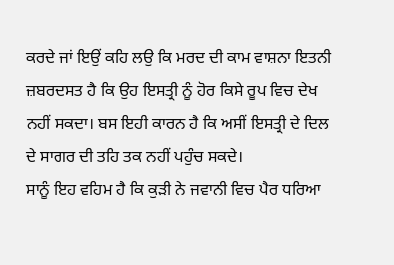ਕਰਦੇ ਜਾਂ ਇਉਂ ਕਹਿ ਲਉ ਕਿ ਮਰਦ ਦੀ ਕਾਮ ਵਾਸ਼ਨਾ ਇਤਨੀ ਜ਼ਬਰਦਸਤ ਹੈ ਕਿ ਉਹ ਇਸਤ੍ਰੀ ਨੂੰ ਹੋਰ ਕਿਸੇ ਰੂਪ ਵਿਚ ਦੇਖ ਨਹੀਂ ਸਕਦਾ। ਬਸ ਇਹੀ ਕਾਰਨ ਹੈ ਕਿ ਅਸੀਂ ਇਸਤ੍ਰੀ ਦੇ ਦਿਲ ਦੇ ਸਾਗਰ ਦੀ ਤਹਿ ਤਕ ਨਹੀਂ ਪਹੁੰਚ ਸਕਦੇ।
ਸਾਨੂੰ ਇਹ ਵਹਿਮ ਹੈ ਕਿ ਕੁੜੀ ਨੇ ਜਵਾਨੀ ਵਿਚ ਪੈਰ ਧਰਿਆ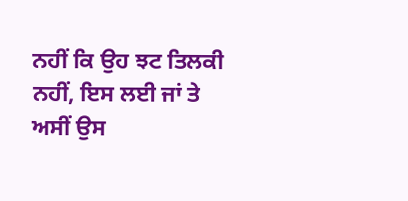ਨਹੀਂ ਕਿ ਉਹ ਝਟ ਤਿਲਕੀ ਨਹੀਂ, ਇਸ ਲਈ ਜਾਂ ਤੇ ਅਸੀਂ ਉਸ